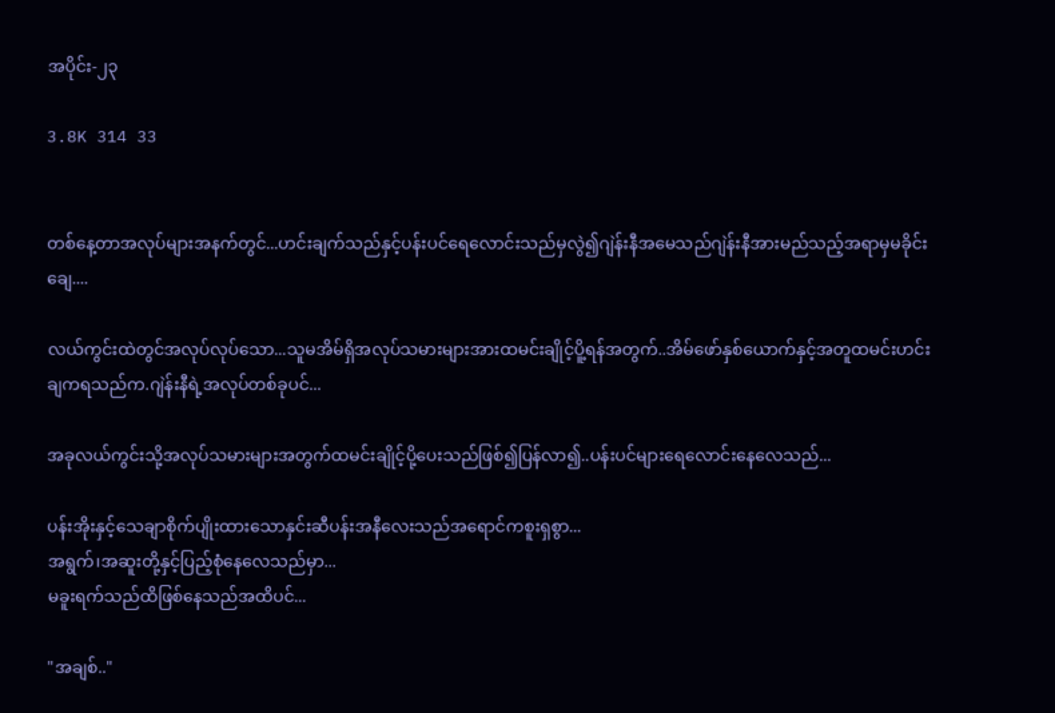အပိုင်း-၂၃

3.8K 314 33


တစ်နေ့တာအလုပ်များအနက်တွင်...ဟင်းချက်သည်နှင့်ပန်းပင်ရေလောင်းသည်မှလွဲ၍ဂျဲန်းနီအမေသည်ဂျဲန်းနီအားမည်သည့်အရာမှမခိုင်းချေ....

လယ်ကွင်းထဲတွင်အလုပ်လုပ်သော...သူမအိမ်ရှိအလုပ်သမားများအားထမင်းချိုင့်ပိူ့ရန်အတွက်..အိမ်ဖော်နှစ်ယောက်နှင့်အတူထမင်းဟင်းချကရသည်က.ဂျဲန်းနီရဲ့အလုပ်တစ်ခုပင်...

အခုလယ်ကွင်းသို့အလုပ်သမားများအတွက်ထမင်းချိုင့်ပို့ပေးသည်ဖြစ်၍ပြန်လာ၍..ပန်းပင်များရေလောင်းနေလေသည်...

ပန်းအိုးနှင့်သေချာစိုက်ပျိုးထားသောနှင်းဆီပန်းအနီလေးသည်အရောင်ကစူးရှစွာ...
အရွက်၊အဆူးတို့နှင့်ပြည့်စုံနေလေသည်မှာ...
မခူးရက်သည်ထိဖြစ်နေသည်အထိပင်...

"အချစ်.."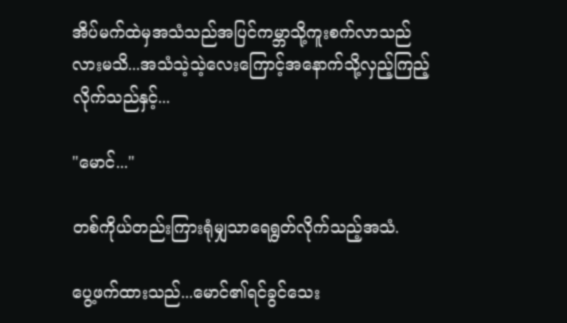အိပ်မက်ထဲမှအသံသည်အပြင်ကမ္ဘာသို့ကူးစက်လာသည်လားမသိ...အသံသဲ့သဲ့လေးကြောင့်အနောက်သို့လှည့်ကြည့်လိုက်သည်နှင့်...

"မောင်..."

တစ်ကိုယ်တည်းကြားရုံမျှသာရေရွတ်လိုက်သည့်အသံ.

ပွေ့ဖက်ထားသည်...မောင်၏ရင်ခွင်သေး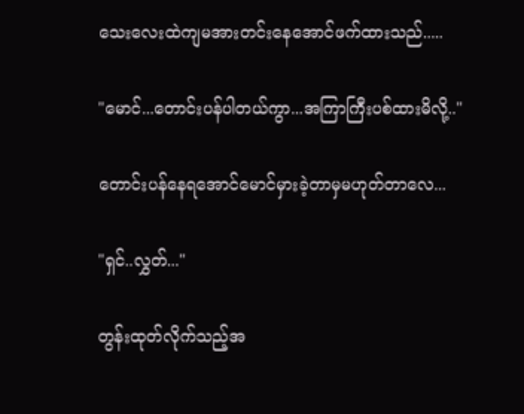သေးလေးထဲကျမအားတင်းနေအောင်ဖက်ထားသည်.....

"မောင်...တောင်းပန်ပါတယ်ကွာ...အကြာကြီးပစ်ထားမိလို့.."

တောင်းပန်နေရအောင်မောင်မှားခဲ့တာမှမဟုတ်တာလေ...

"ရှင်..လွှတ်..."

တွန်းထုတ်လိုက်သည့်အ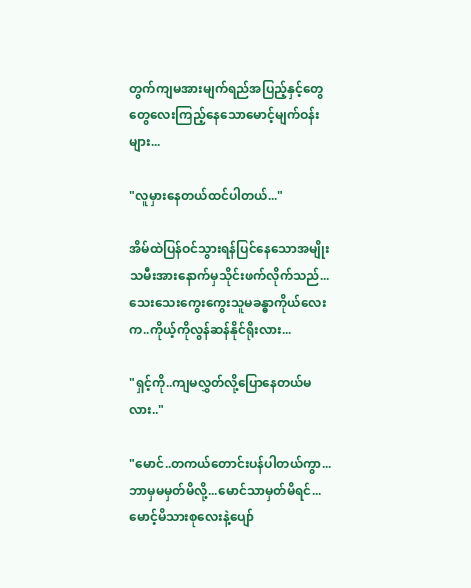တွက်ကျမအားမျက်ရည်အပြည့်နှင့်တွေတွေလေးကြည့်နေသောမောင့်မျက်ဝန်းများ...

"လူမှားနေတယ်ထင်ပါတယ်..."

အိမ်ထဲပြန်ဝင်သွားရန်ပြင်နေသောအမျိုးသမီးအားနောက်မှသိုင်းဖက်လိုက်သည်...သေးသေးကွေးကွေးသူမခန္ဓာကိုယ်လေးက..ကိုယ့်ကိုလွန်ဆန်နိုင်ရိုးလား...

"ရှင့်ကို..ကျမလွှတ်လို့ပြောနေတယ်မလား.."

"မောင်..တကယ်တောင်းပန်ပါတယ်ကွာ...ဘာမှမမှတ်မိလို့...မောင်သာမှတ်မိရင်...မောင့်မိသားစုလေးနဲ့ပျော်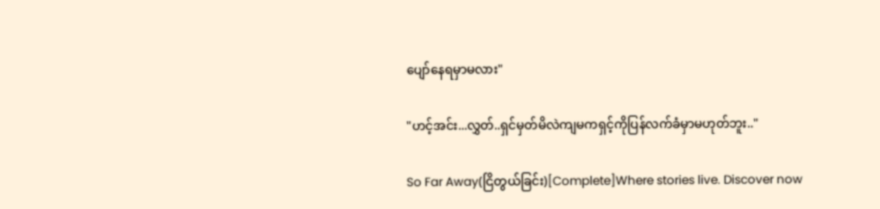ပျော်နေရမှာမလား"

"ဟင့်အင်း...လွှတ်..ရှင်မှတ်မိလဲကျမကရှင့်ကိုပြန်လက်ခံမှာမဟုတ်ဘူး.."

So Far Away(ငြိတွယ်ခြင်း)[Complete]Where stories live. Discover now